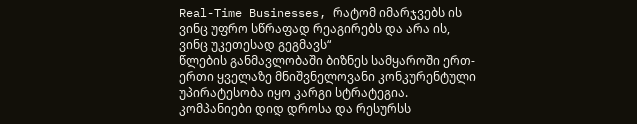Real-Time Businesses, რატომ იმარჯვებს ის ვინც უფრო სწრაფად რეაგირებს და არა ის, ვინც უკეთესად გეგმავს“
წლების განმავლობაში ბიზნეს სამყაროში ერთ-ერთი ყველაზე მნიშვნელოვანი კონკურენტული უპირატესობა იყო კარგი სტრატეგია. კომპანიები დიდ დროსა და რესურსს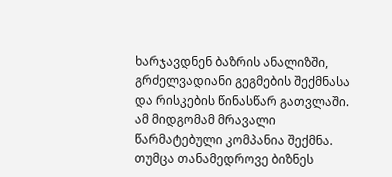ხარჯავდნენ ბაზრის ანალიზში, გრძელვადიანი გეგმების შექმნასა და რისკების წინასწარ გათვლაში. ამ მიდგომამ მრავალი წარმატებული კომპანია შექმნა. თუმცა თანამედროვე ბიზნეს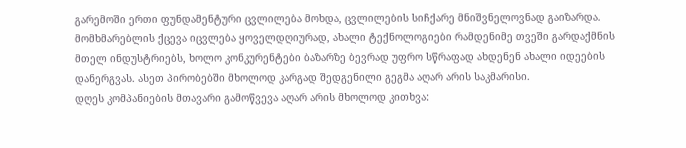გარემოში ერთი ფუნდამენტური ცვლილება მოხდა, ცვლილების სიჩქარე მნიშვნელოვნად გაიზარდა.
მომხმარებლის ქცევა იცვლება ყოველდღიურად, ახალი ტექნოლოგიები რამდენიმე თვეში გარდაქმნის მთელ ინდუსტრიებს, ხოლო კონკურენტები ბაზარზე ბევრად უფრო სწრაფად ახდენენ ახალი იდეების დანერგვას. ასეთ პირობებში მხოლოდ კარგად შედგენილი გეგმა აღარ არის საკმარისი.
დღეს კომპანიების მთავარი გამოწვევა აღარ არის მხოლოდ კითხვა: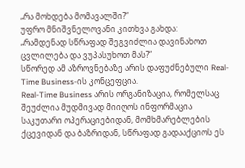„რა მოხდება მომავალში?“
უფრო მნიშვნელოვანი კითხვა გახდა:
„რამდენად სწრაფად შეგვიძლია დავინახოთ ცვლილება და ვუპასუხოთ მას?“
სწორედ ამ აზროვნებაზე არის დაფუძნებული Real-Time Business-ის კონცეფცია.
Real-Time Business არის ორგანიზაცია, რომელსაც შეუძლია მუდმივად მიიღოს ინფორმაცია საკუთარი ოპერაციებიდან, მომხმარებლების ქცევიდან და ბაზრიდან, სწრაფად გადააქციოს ეს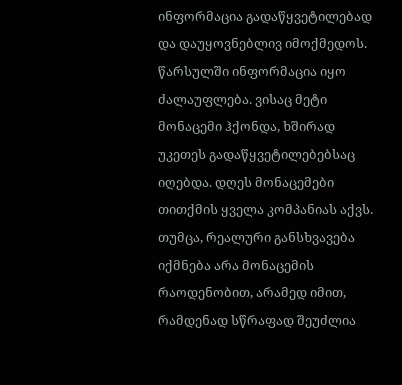ინფორმაცია გადაწყვეტილებად და დაუყოვნებლივ იმოქმედოს.
წარსულში ინფორმაცია იყო ძალაუფლება. ვისაც მეტი მონაცემი ჰქონდა, ხშირად უკეთეს გადაწყვეტილებებსაც იღებდა. დღეს მონაცემები თითქმის ყველა კომპანიას აქვს. თუმცა, რეალური განსხვავება იქმნება არა მონაცემის რაოდენობით, არამედ იმით, რამდენად სწრაფად შეუძლია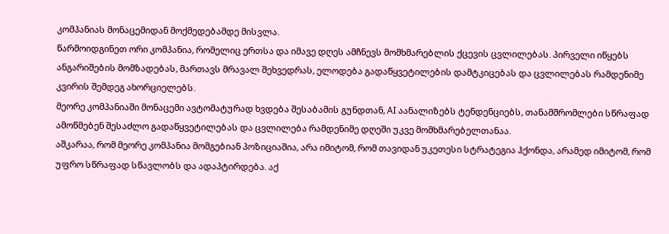კომპანიას მონაცემიდან მოქმედებამდე მისვლა.
წარმოიდგინეთ ორი კომპანია, რომელიც ერთსა და იმავე დღეს ამჩნევს მომხმარებლის ქცევის ცვლილებას. პირველი იწყებს ანგარიშების მომზადებას, მართავს მრავალ შეხვედრას, ელოდება გადაწყვეტილების დამტკიცებას და ცვლილებას რამდენიმე კვირის შემდეგ ახორციელებს.
მეორე კომპანიაში მონაცემი ავტომატურად ხვდება შესაბამის გუნდთან, AI აანალიზებს ტენდენციებს, თანამშრომლები სწრაფად ამოწმებენ შესაძლო გადაწყვეტილებას და ცვლილება რამდენიმე დღეში უკვე მომხმარებელთანაა.
აშკარაა, რომ მეორე კომპანია მომგებიან პოზიციაშია, არა იმიტომ, რომ თავიდან უკეთესი სტრატეგია ჰქონდა, არამედ იმიტომ, რომ უფრო სწრაფად სწავლობს და ადაპტირდება. აქ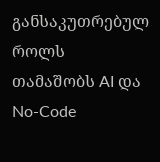განსაკუთრებულ როლს თამაშობს AI და No-Code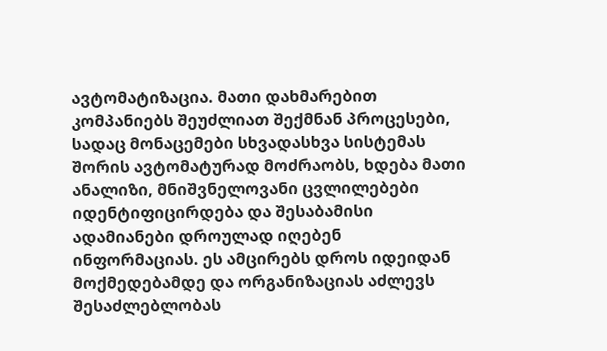ავტომატიზაცია. მათი დახმარებით კომპანიებს შეუძლიათ შექმნან პროცესები, სადაც მონაცემები სხვადასხვა სისტემას შორის ავტომატურად მოძრაობს, ხდება მათი ანალიზი, მნიშვნელოვანი ცვლილებები იდენტიფიცირდება და შესაბამისი ადამიანები დროულად იღებენ ინფორმაციას. ეს ამცირებს დროს იდეიდან მოქმედებამდე და ორგანიზაციას აძლევს შესაძლებლობას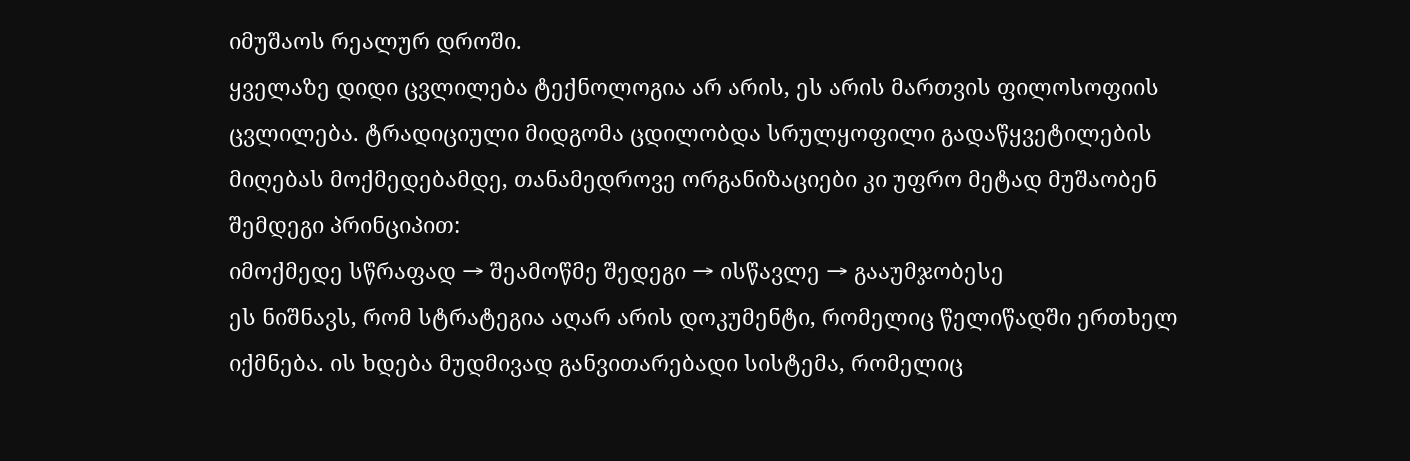იმუშაოს რეალურ დროში.
ყველაზე დიდი ცვლილება ტექნოლოგია არ არის, ეს არის მართვის ფილოსოფიის ცვლილება. ტრადიციული მიდგომა ცდილობდა სრულყოფილი გადაწყვეტილების მიღებას მოქმედებამდე, თანამედროვე ორგანიზაციები კი უფრო მეტად მუშაობენ შემდეგი პრინციპით:
იმოქმედე სწრაფად → შეამოწმე შედეგი → ისწავლე → გააუმჯობესე
ეს ნიშნავს, რომ სტრატეგია აღარ არის დოკუმენტი, რომელიც წელიწადში ერთხელ იქმნება. ის ხდება მუდმივად განვითარებადი სისტემა, რომელიც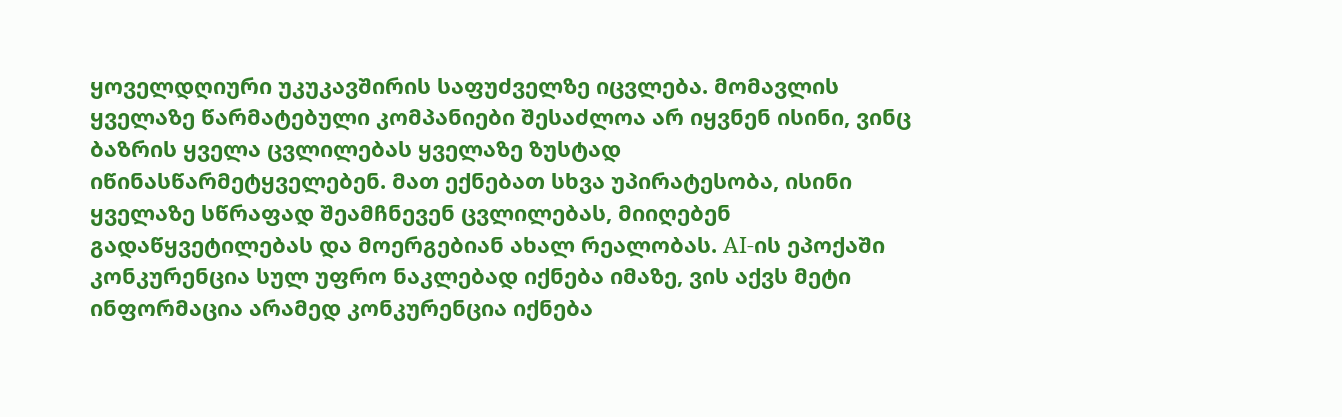ყოველდღიური უკუკავშირის საფუძველზე იცვლება. მომავლის ყველაზე წარმატებული კომპანიები შესაძლოა არ იყვნენ ისინი, ვინც ბაზრის ყველა ცვლილებას ყველაზე ზუსტად იწინასწარმეტყველებენ. მათ ექნებათ სხვა უპირატესობა, ისინი ყველაზე სწრაფად შეამჩნევენ ცვლილებას, მიიღებენ გადაწყვეტილებას და მოერგებიან ახალ რეალობას. AI-ის ეპოქაში კონკურენცია სულ უფრო ნაკლებად იქნება იმაზე, ვის აქვს მეტი ინფორმაცია არამედ კონკურენცია იქნება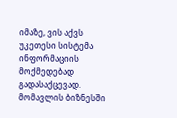იმაზე, ვის აქვს უკეთესი სისტემა ინფორმაციის მოქმედებად გადასაქცევად. მომავლის ბიზნესში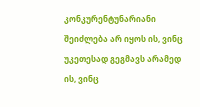კონკურენტუნარიანი შეიძლება არ იყოს ის, ვინც უკეთესად გეგმავს არამედ ის, ვინც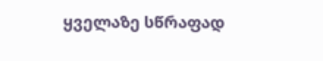ყველაზე სწრაფად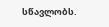სწავლობს.